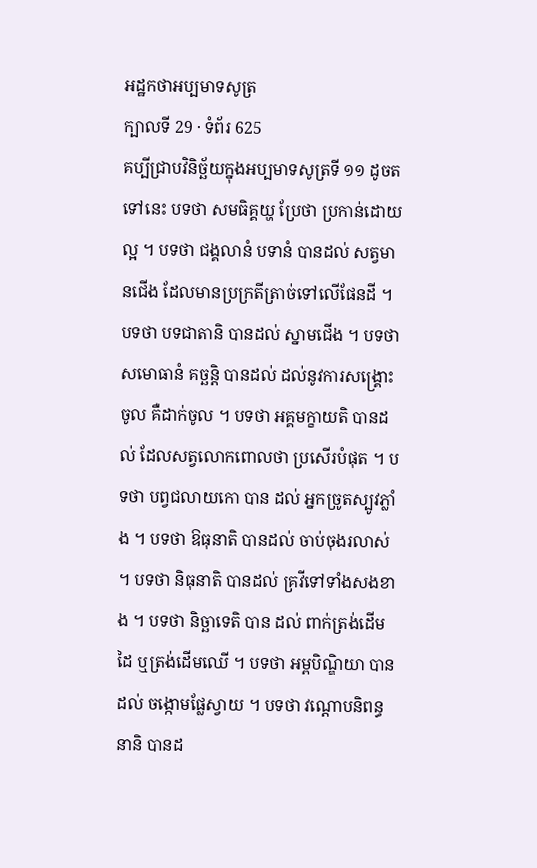អដ្ឋកថាអប្បមាទសូត្រ
ក្បាលទី 29 · ទំព័រ 625
គប្បីជ្រាបវិនិច្ឆ័យក្នុងអប្បមាទសូត្រទី ១១ ដូចតទៅនេះ បទថា សមធិគ្គយ្ហ ប្រែថា ប្រកាន់ដោយល្អ ។ បទថា ជង្គលានំ បទានំ បានដល់ សត្វមានជើង ដែលមានប្រក្រតីត្រាច់ទៅលើផែនដី ។ បទថា បទជាតានិ បានដល់ ស្នាមជើង ។ បទថា សមោធានំ គច្ឆន្តិ បានដល់ ដល់នូវការសង្គ្រោះចូល គឺដាក់ចូល ។ បទថា អគ្គមក្ខាយតិ បានដល់ ដែលសត្វលោកពោលថា ប្រសើរបំផុត ។ បទថា បព្វជលាយកោ បាន ដល់ អ្នកច្រូតស្បូវភ្លាំង ។ បទថា ឱធុនាតិ បានដល់ ចាប់ចុងរលាស់ ។ បទថា និធុនាតិ បានដល់ គ្រវីទៅទាំងសងខាង ។ បទថា និច្ឆាទេតិ បាន ដល់ ពាក់ត្រង់ដើមដៃ ឬត្រង់ដើមឈើ ។ បទថា អម្ពបិណ្ឌិយា បានដល់ ចង្កោមផ្លែស្វាយ ។ បទថា វណ្តោបនិពន្ធនានិ បានដ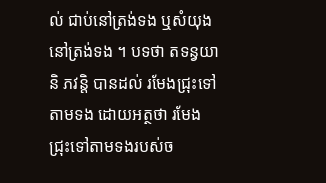ល់ ជាប់នៅត្រង់ទង ឬសំយុងនៅត្រង់ទង ។ បទថា តទន្វយានិ ភវន្តិ បានដល់ រមែងជ្រុះទៅតាមទង ដោយអត្ថថា រមែងជ្រុះទៅតាមទងរបស់ច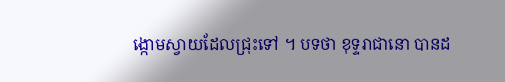ង្កោមស្វាយដែលជ្រុះទៅ ។ បទថា ខុទ្ទរាជានោ បានដ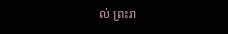ល់ ព្រះរា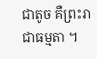ជាតូច គឺព្រះរាជាធម្មតា ។